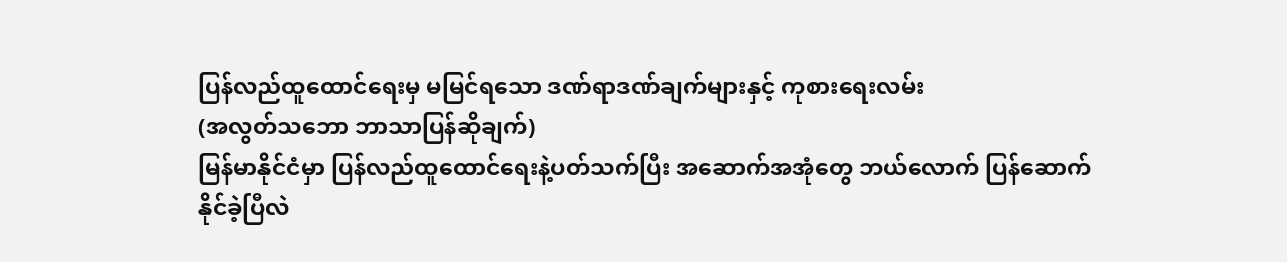ပြန်လည်ထူထောင်ရေးမှ မမြင်ရသော ဒဏ်ရာဒဏ်ချက်များနှင့် ကုစားရေးလမ်း
(အလွတ်သဘော ဘာသာပြန်ဆိုချက်)
မြန်မာနိုင်ငံမှာ ပြန်လည်ထူထောင်ရေးနဲ့ပတ်သက်ပြီး အဆောက်အအုံတွေ ဘယ်လောက် ပြန်ဆောက်နိုင်ခဲ့ပြီလဲ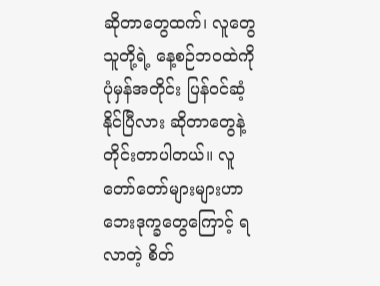ဆိုတာတွေထက်၊ လူတွေ သူတို့ရဲ့ နေ့စဉ်ဘဝထဲကို ပုံမှန်အတိုင်း ပြန်ဝင်ဆံ့နိုင်ပြီလား ဆိုတာတွေနဲ့ တိုင်းတာပါတယ်။ လူတော်တော်များများဟာ ဘေးဒုက္ခတွေကြောင့် ရလာတဲ့ စိတ်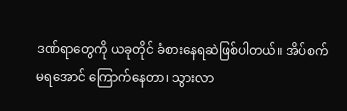ဒဏ်ရာတွေကို ယခုတိုင် ခံစားနေရဆဲဖြစ်ပါတယ်။ အိပ်စက်မရအောင် ကြောက်နေတာ၊ သွားလာ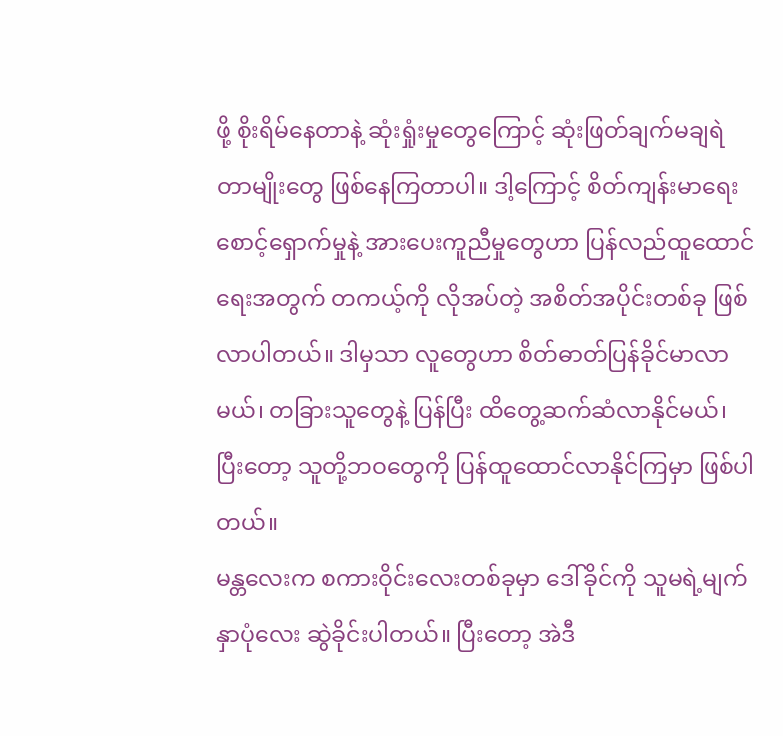ဖို့ စိုးရိမ်နေတာနဲ့ ဆုံးရှုံးမှုတွေကြောင့် ဆုံးဖြတ်ချက်မချရဲတာမျိုးတွေ ဖြစ်နေကြတာပါ။ ဒါ့ကြောင့် စိတ်ကျန်းမာရေး စောင့်ရှောက်မှုနဲ့ အားပေးကူညီမှုတွေဟာ ပြန်လည်ထူထောင်ရေးအတွက် တကယ့်ကို လိုအပ်တဲ့ အစိတ်အပိုင်းတစ်ခု ဖြစ်လာပါတယ်။ ဒါမှသာ လူတွေဟာ စိတ်ဓာတ်ပြန်ခိုင်မာလာမယ်၊ တခြားသူတွေနဲ့ ပြန်ပြီး ထိတွေ့ဆက်ဆံလာနိုင်မယ်၊ ပြီးတော့ သူတို့ဘဝတွေကို ပြန်ထူထောင်လာနိုင်ကြမှာ ဖြစ်ပါတယ်။
မန္တလေးက စကားဝိုင်းလေးတစ်ခုမှာ ဒေါ်ခိုင်ကို သူမရဲ့မျက်နှာပုံလေး ဆွဲခိုင်းပါတယ်။ ပြီးတော့ အဲဒီ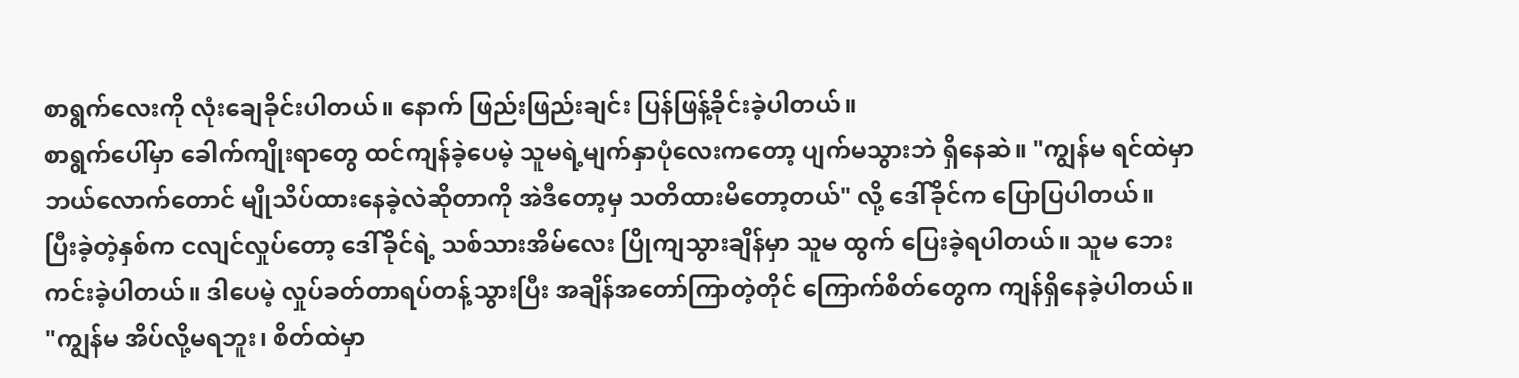စာရွက်လေးကို လုံးချေခိုင်းပါတယ်။ နောက် ဖြည်းဖြည်းချင်း ပြန်ဖြန့်ခိုင်းခဲ့ပါတယ်။
စာရွက်ပေါ်မှာ ခေါက်ကျိုးရာတွေ ထင်ကျန်ခဲ့ပေမဲ့ သူမရဲ့မျက်နှာပုံလေးကတော့ ပျက်မသွားဘဲ ရှိနေဆဲ။ "ကျွန်မ ရင်ထဲမှာ ဘယ်လောက်တောင် မျိုသိပ်ထားနေခဲ့လဲဆိုတာကို အဲဒီတော့မှ သတိထားမိတော့တယ်" လို့ ဒေါ်ခိုင်က ပြောပြပါတယ်။
ပြီးခဲ့တဲ့နှစ်က ငလျင်လှုပ်တော့ ဒေါ်ခိုင်ရဲ့ သစ်သားအိမ်လေး ပြိုကျသွားချိန်မှာ သူမ ထွက် ပြေးခဲ့ရပါတယ်။ သူမ ဘေးကင်းခဲ့ပါတယ်။ ဒါပေမဲ့ လှုပ်ခတ်တာရပ်တန့်သွားပြီး အချိန်အတော်ကြာတဲ့တိုင် ကြောက်စိတ်တွေက ကျန်ရှိနေခဲ့ပါတယ်။ "ကျွန်မ အိပ်လို့မရဘူး၊ စိတ်ထဲမှာ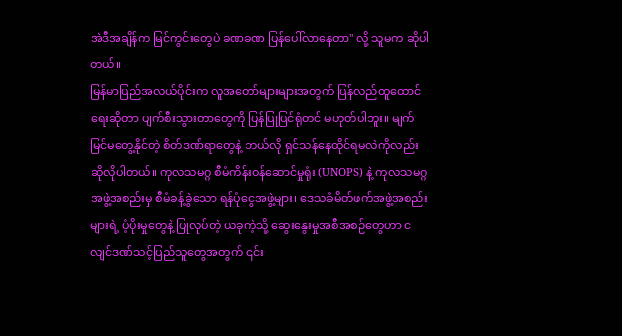အဲဒီအချိန်က မြင်ကွင်းတွေပဲ ခဏခဏ ပြန်ပေါ်လာနေတာ" လို့ သူမက ဆိုပါတယ်။
မြန်မာပြည်အလယ်ပိုင်းက လူအတော်များများအတွက် ပြန်လည်ထူထောင်ရေးဆိုတာ ပျက်စီးသွားတာတွေကို ပြန်ပြုပြင်ရုံတင် မဟုတ်ပါဘူး။ မျက်မြင်မတွေ့နိုင်တဲ့ စိတ်ဒဏ်ရာတွေနဲ့ ဘယ်လို ရှင်သန်နေထိုင်ရမလဲကိုလည်း ဆိုလိုပါတယ်။ ကုလသမဂ္ဂ စီမံကိန်းဝန်ဆောင်မှုရုံး (UNOPS) နဲ့ ကုလသမဂ္ဂ အဖွဲ့အစည်းမှ စီမံခန့်ခွဲသော ရန်ပုံငွေအဖွဲ့များ၊ ဒေသခံမိတ်ဖက်အဖွဲ့အစည်းများရဲ့ ပံ့ပိုးမှုတွေနဲ့ ပြုလုပ်တဲ့ ယခုကဲ့သို့ ဆွေးနွေးမှုအစီအစဉ်တွေဟာ ငလျင်ဒဏ်သင့်ပြည်သူတွေအတွက် ၎င်း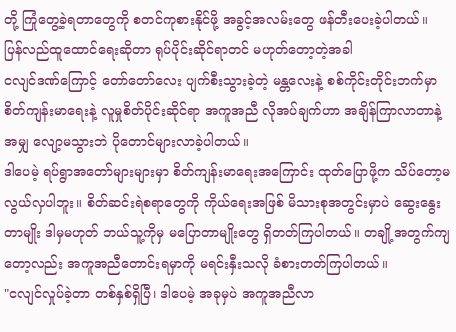တို့ ကြုံတွေ့ခဲ့ရတာတွေကို စတင်ကုစားနိုင်ဖို့ အခွင့်အလမ်းတွေ ဖန်တီးပေးခဲ့ပါတယ်။
ပြန်လည်ထူထောင်ရေးဆိုတာ ရုပ်ပိုင်းဆိုင်ရာတင် မဟုတ်တော့တဲ့အခါ
ငလျင်ဒဏ်ကြောင့် တော်တော်လေး ပျက်စီးသွားခဲ့တဲ့ မန္တလေးနဲ့ စစ်ကိုင်းတိုင်းဘက်မှာ စိတ်ကျန်းမာရေးနဲ့ လူမှုစိတ်ပိုင်းဆိုင်ရာ အကူအညီ လိုအပ်ချက်ဟာ အချိန်ကြာလာတာနဲ့အမျှ လျော့မသွားဘဲ ပိုတောင်များလာခဲ့ပါတယ်။
ဒါပေမဲ့ ရပ်ရွာအတော်များများမှာ စိတ်ကျန်းမာရေးအကြောင်း ထုတ်ပြောဖို့က သိပ်တော့မလွယ်လှပါဘူး။ စိတ်ဆင်းရဲစရာတွေကို ကိုယ်ရေးအဖြစ် မိသားစုအတွင်းမှာပဲ ဆွေးနွေးတာမျိုး ဒါမှမဟုတ် ဘယ်သူ့ကိုမှ မပြောတာမျိုးတွေ ရှိတတ်ကြပါတယ်။ တချို့အတွက်ကျတော့လည်း အကူအညီတောင်းရမှာကို မရင်းနှီးသလို ခံစားတတ်ကြပါတယ်။
"ငလျင်လှုပ်ခဲ့တာ တစ်နှစ်ရှိပြီ၊ ဒါပေမဲ့ အခုမှပဲ အကူအညီလာ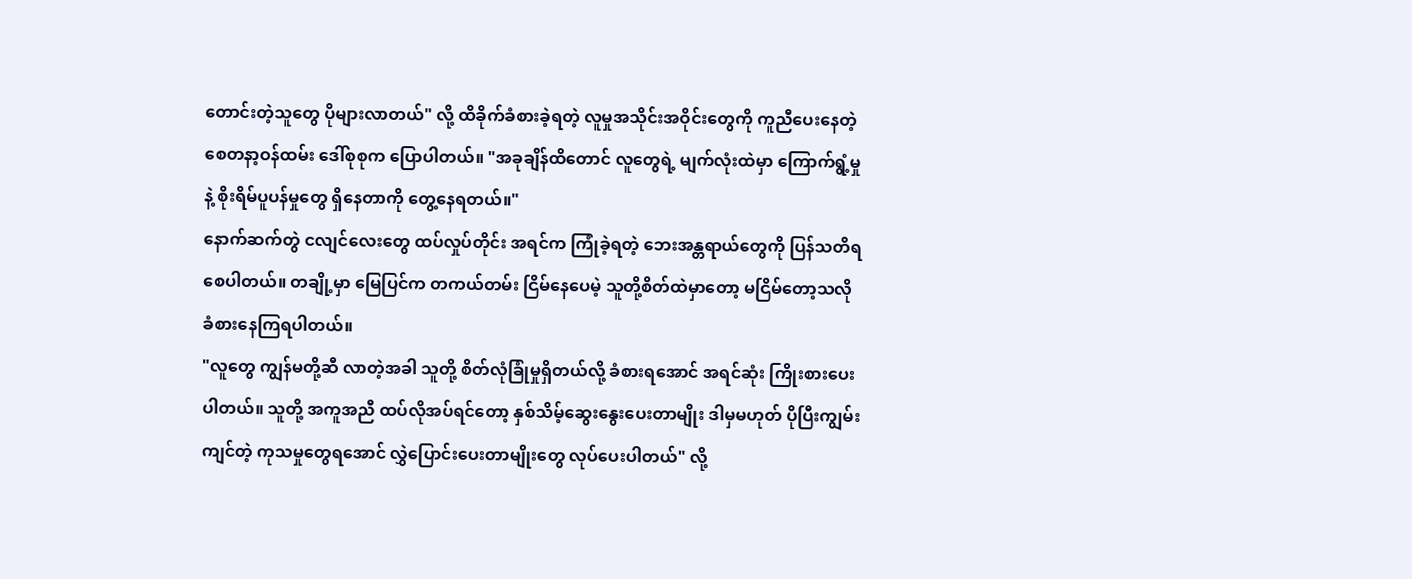တောင်းတဲ့သူတွေ ပိုများလာတယ်" လို့ ထိခိုက်ခံစားခဲ့ရတဲ့ လူမှုအသိုင်းအဝိုင်းတွေကို ကူညီပေးနေတဲ့ စေတနာ့ဝန်ထမ်း ဒေါ်စုစုက ပြောပါတယ်။ "အခုချိန်ထိတောင် လူတွေရဲ့ မျက်လုံးထဲမှာ ကြောက်ရွံ့မှုနဲ့ စိုးရိမ်ပူပန်မှုတွေ ရှိနေတာကို တွေ့နေရတယ်။"
နောက်ဆက်တွဲ ငလျင်လေးတွေ ထပ်လှုပ်တိုင်း အရင်က ကြုံခဲ့ရတဲ့ ဘေးအန္တရာယ်တွေကို ပြန်သတိရစေပါတယ်။ တချို့မှာ မြေပြင်က တကယ်တမ်း ငြိမ်နေပေမဲ့ သူတို့စိတ်ထဲမှာတော့ မငြိမ်တော့သလို ခံစားနေကြရပါတယ်။
"လူတွေ ကျွန်မတို့ဆီ လာတဲ့အခါ သူတို့ စိတ်လုံခြုံမှုရှိတယ်လို့ ခံစားရအောင် အရင်ဆုံး ကြိုးစားပေးပါတယ်။ သူတို့ အကူအညီ ထပ်လိုအပ်ရင်တော့ နှစ်သိမ့်ဆွေးနွေးပေးတာမျိုး ဒါမှမဟုတ် ပိုပြီးကျွမ်းကျင်တဲ့ ကုသမှုတွေရအောင် လွှဲပြောင်းပေးတာမျိုးတွေ လုပ်ပေးပါတယ်" လို့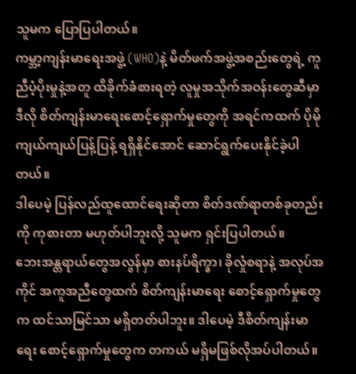သူမက ပြောပြပါတယ်။
ကမ္ဘာ့ကျန်းမာရေးအဖွဲ့ (WHO)နဲ့ မိတ်ဖက်အဖွဲ့အစည်းတွေရဲ့ ကူညီပံ့ပိုးမှုနဲ့အတူ ထိခိုက်ခံစားရတဲ့ လူမှုအသိုက်အဝန်းတွေဆီမှာ ဒီလို စိတ်ကျန်းမာရေးစောင့်ရှောက်မှုတွေကို အရင်ကထက် ပိုမိုကျယ်ကျယ်ပြန့်ပြန့် ရရှိနိုင်အောင် ဆောင်ရွက်ပေးနိုင်ခဲ့ပါတယ်။
ဒါပေမဲ့ ပြန်လည်ထူထောင်ရေးဆိုတာ စိတ်ဒဏ်ရာတစ်ခုတည်းကို ကုစားတာ မဟုတ်ပါဘူးလို့ သူမက ရှင်းပြပါတယ်။
ဘေးအန္တရာယ်တွေအလွန်မှာ စားနပ်ရိက္ခာ၊ ခိုလှုံစရာနဲ့ အလုပ်အကိုင် အကူအညီတွေထက် စိတ်ကျန်းမာရေး စောင့်ရှောက်မှုတွေက ထင်သာမြင်သာ မရှိတတ်ပါဘူး။ ဒါပေမဲ့ ဒီစိတ်ကျန်းမာရေး စောင့်ရှောက်မှုတွေက တကယ် မရှိမဖြစ်လိုအပ်ပါတယ်။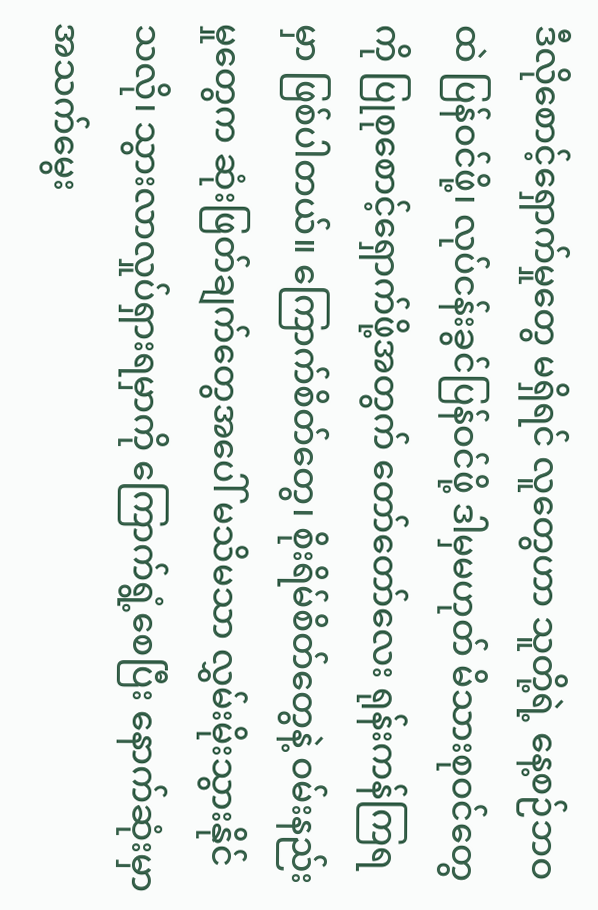ဒီလိုစောင့်ရှောက်မှုတွေ မရှိရင် လူတွေဟာ သူတို့ရဲ့ နေ့စဉ်ဘဝထဲ ပြန်ဝင်ဖို့၊ လုပ်ငန်းခွင်ပြန်ဝင်ဖို့ ဒါမှမဟုတ် မိသားစုဝင်တွေကို ပြုစုစောင့်ရှောက်ဖို့အတွက် တော်တော်လေး ရုန်းကန်ကြရမှာ ဖြစ်ပါတယ်။ ကြောက်စိတ်တွေ၊ စိုးရိမ်စိတ်တွေနဲ့ ဝမ်းနည်းမှုတွေက ဆုံးဖြတ်ချက်တွေအပေါ် မသိမသာ လွှမ်းမိုးသွားနိုင်သလို၊ သွားလာလှုပ်ရှားရမှာကို ကြောက်ရွံ့စေပြီး နောက်ဆုံးမှာ အသက်မွေး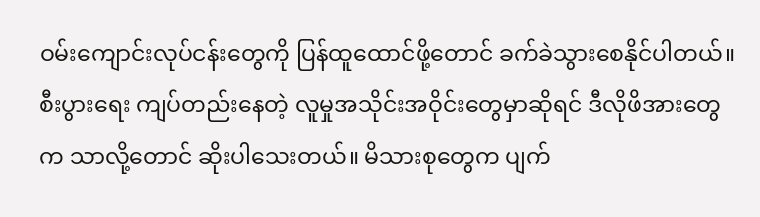ဝမ်းကျောင်းလုပ်ငန်းတွေကို ပြန်ထူထောင်ဖို့တောင် ခက်ခဲသွားစေနိုင်ပါတယ်။
စီးပွားရေး ကျပ်တည်းနေတဲ့ လူမှုအသိုင်းအဝိုင်းတွေမှာဆိုရင် ဒီလိုဖိအားတွေက သာလို့တောင် ဆိုးပါသေးတယ်။ မိသားစုတွေက ပျက်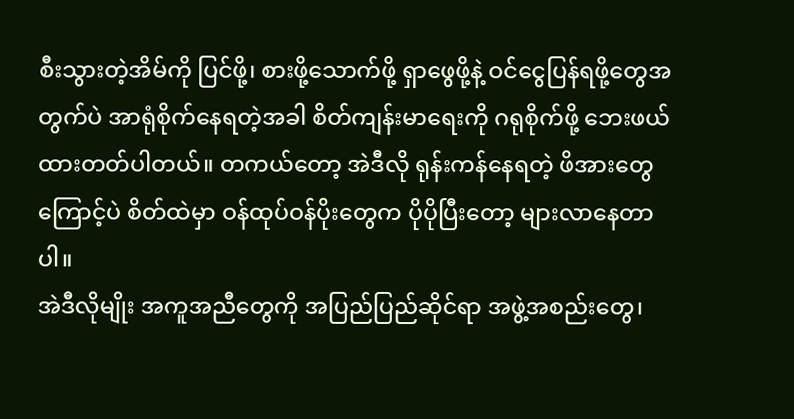စီးသွားတဲ့အိမ်ကို ပြင်ဖို့၊ စားဖို့သောက်ဖို့ ရှာဖွေဖို့နဲ့ ဝင်ငွေပြန်ရဖို့တွေအတွက်ပဲ အာရုံစိုက်နေရတဲ့အခါ စိတ်ကျန်းမာရေးကို ဂရုစိုက်ဖို့ ဘေးဖယ်ထားတတ်ပါတယ်။ တကယ်တော့ အဲဒီလို ရုန်းကန်နေရတဲ့ ဖိအားတွေကြောင့်ပဲ စိတ်ထဲမှာ ဝန်ထုပ်ဝန်ပိုးတွေက ပိုပိုပြီးတော့ များလာနေတာပါ။
အဲဒီလိုမျိုး အကူအညီတွေကို အပြည်ပြည်ဆိုင်ရာ အဖွဲ့အစည်းတွေ၊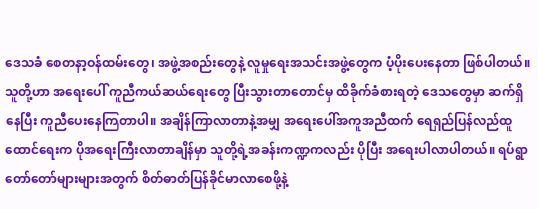ဒေသခံ စေတနာ့ဝန်ထမ်းတွေ၊ အဖွဲ့အစည်းတွေနဲ့ လူမှုရေးအသင်းအဖွဲ့တွေက ပံ့ပိုးပေးနေတာ ဖြစ်ပါတယ်။ သူတို့ဟာ အရေးပေါ် ကူညီကယ်ဆယ်ရေးတွေ ပြီးသွားတာတောင်မှ ထိခိုက်ခံစားရတဲ့ ဒေသတွေမှာ ဆက်ရှိနေပြီး ကူညီပေးနေကြတာပါ။ အချိန်ကြာလာတာနဲ့အမျှ အရေးပေါ်အကူအညီထက် ရေရှည်ပြန်လည်ထူထောင်ရေးက ပိုအရေးကြီးလာတာချိန်မှာ သူတို့ရဲ့အခန်းကဏ္ဍကလည်း ပိုပြီး အရေးပါလာပါတယ်။ ရပ်ရွာတော်တော်များများအတွက် စိတ်ဓာတ်ပြန်ခိုင်မာလာစေဖို့နဲ့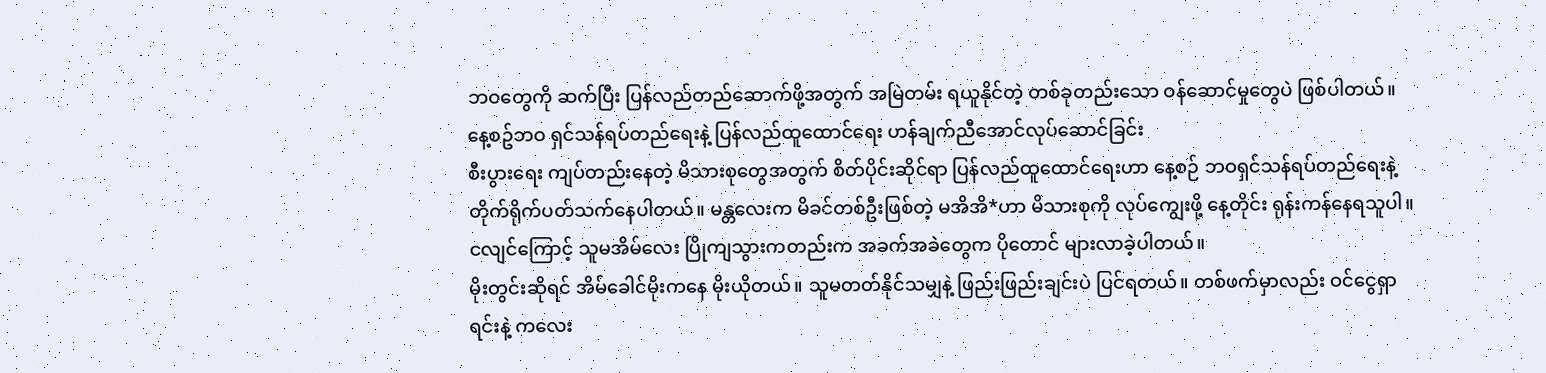ဘဝတွေကို ဆက်ပြီး ပြန်လည်တည်ဆောက်ဖို့အတွက် အမြဲတမ်း ရယူနိုင်တဲ့ တစ်ခုတည်းသော ဝန်ဆောင်မှုတွေပဲ ဖြစ်ပါတယ်။
နေ့စဥ်ဘဝ ရှင်သန်ရပ်တည်ရေးနဲ့ ပြန်လည်ထူထောင်ရေး ဟန်ချက်ညီအောင်လုပ်ဆောင်ခြင်း
စီးပွားရေး ကျပ်တည်းနေတဲ့ မိသားစုတွေအတွက် စိတ်ပိုင်းဆိုင်ရာ ပြန်လည်ထူထောင်ရေးဟာ နေ့စဉ် ဘဝရှင်သန်ရပ်တည်ရေးနဲ့ တိုက်ရိုက်ပတ်သက်နေပါတယ်။ မန္တလေးက မိခင်တစ်ဦးဖြစ်တဲ့ မအိအိ*ဟာ မိသားစုကို လုပ်ကျွေးဖို့ နေ့တိုင်း ရုန်းကန်နေရသူပါ။ ငလျင်ကြောင့် သူမအိမ်လေး ပြိုကျသွားကတည်းက အခက်အခဲတွေက ပိုတောင် များလာခဲ့ပါတယ်။
မိုးတွင်းဆိုရင် အိမ်ခေါင်မိုးကနေ မိုးယိုတယ်။ သူမတတ်နိုင်သမျှနဲ့ ဖြည်းဖြည်းချင်းပဲ ပြင်ရတယ်။ တစ်ဖက်မှာလည်း ဝင်ငွေရှာရင်းနဲ့ ကလေး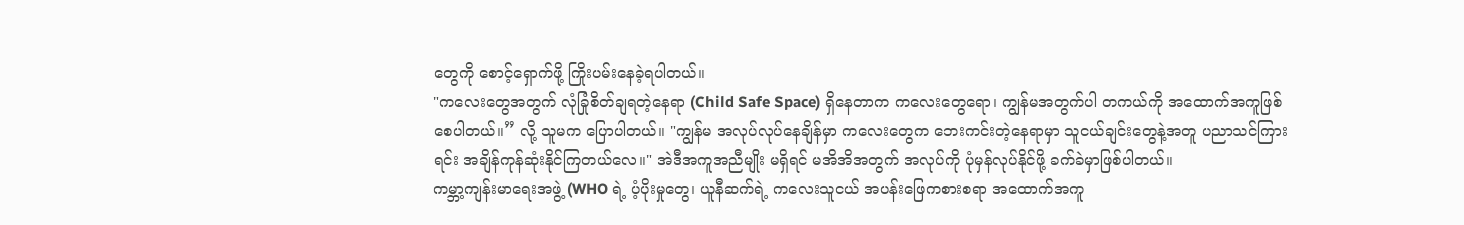တွေကို စောင့်ရှောက်ဖို့ ကြိုးပမ်းနေခဲ့ရပါတယ်။
"ကလေးတွေအတွက် လုံခြုံစိတ်ချရတဲ့နေရာ (Child Safe Space) ရှိနေတာက ကလေးတွေရော၊ ကျွန်မအတွက်ပါ တကယ်ကို အထောက်အကူဖြစ်စေပါတယ်။” လို့ သူမက ပြောပါတယ်။ "ကျွန်မ အလုပ်လုပ်နေချိန်မှာ ကလေးတွေက ဘေးကင်းတဲ့နေရာမှာ သူငယ်ချင်းတွေနဲ့အတူ ပညာသင်ကြားရင်း အချိန်ကုန်ဆုံးနိုင်ကြတယ်လေ။" အဲဒီအကူအညီမျိုး မရှိရင် မအိအိအတွက် အလုပ်ကို ပုံမှန်လုပ်နိုင်ဖို့ ခက်ခဲမှာဖြစ်ပါတယ်။
ကမ္ဘာ့ကျန်းမာရေးအဖွဲ့ (WHO ရဲ့ ပံ့ပိုးမှုတွေ၊ ယူနီဆက်ရဲ့ ကလေးသူငယ် အပန်းဖြေကစားစရာ အထောက်အကူ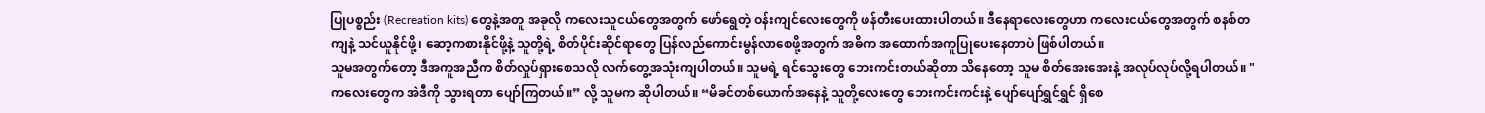ပြုပစ္စည်း (Recreation kits) တွေနဲ့အတူ အခုလို ကလေးသူငယ်တွေအတွက် ဖော်ရွေတဲ့ ဝန်းကျင်လေးတွေကို ဖန်တီးပေးထားပါတယ်။ ဒီနေရာလေးတွေဟာ ကလေးငယ်တွေအတွက် စနစ်တကျနဲ့ သင်ယူနိုင်ဖို့၊ ဆော့ကစားနိုင်ဖို့နဲ့ သူတို့ရဲ့ စိတ်ပိုင်းဆိုင်ရာတွေ ပြန်လည်ကောင်းမွန်လာစေဖို့အတွက် အဓိက အထောက်အကူပြုပေးနေတာပဲ ဖြစ်ပါတယ်။
သူမအတွက်တော့ ဒီအကူအညီက စိတ်လှုပ်ရှားစေသလို လက်တွေ့အသုံးကျပါတယ်။ သူမရဲ့ ရင်သွေးတွေ ဘေးကင်းတယ်ဆိုတာ သိနေတော့ သူမ စိတ်အေးအေးနဲ့ အလုပ်လုပ်လို့ရပါတယ်။ "ကလေးတွေက အဲဒီကို သွားရတာ ပျော်ကြတယ်။” လို့ သူမက ဆိုပါတယ်။ “မိခင်တစ်ယောက်အနေနဲ့ သူတို့လေးတွေ ဘေးကင်းကင်းနဲ့ ပျော်ပျော်ရွှင်ရွှင် ရှိစေ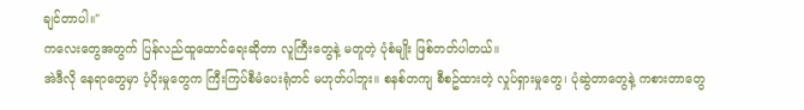ချင်တာပါ။"
ကလေးတွေအတွက် ပြန်လည်ထူထောင်ရေးဆိုတာ လူကြီးတွေနဲ့ မတူတဲ့ ပုံစံမျိုး ဖြစ်တတ်ပါတယ်။
အဲဒီလို နေရာတွေမှာ ပံ့ပိုးမှုတွေက ကြီးကြပ်စီမံပေးရုံတင် မဟုတ်ပါဘူး။ စနစ်တကျ စီစဥ်ထားတဲ့ လှုပ်ရှားမှုတွေ၊ ပုံဆွဲတာတွေနဲ့ ကစားတာတွေ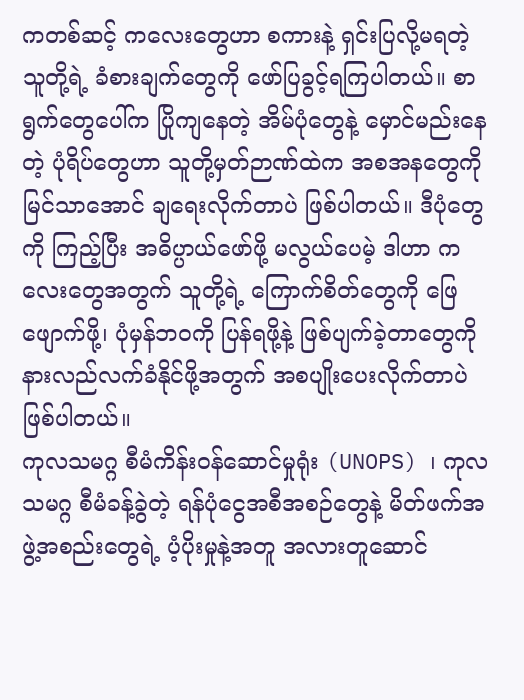ကတစ်ဆင့် ကလေးတွေဟာ စကားနဲ့ ရှင်းပြလို့မရတဲ့ သူတို့ရဲ့ ခံစားချက်တွေကို ဖော်ပြခွင့်ရကြပါတယ်။ စာရွက်တွေပေါ်က ပြိုကျနေတဲ့ အိမ်ပုံတွေနဲ့ မှောင်မည်းနေတဲ့ ပုံရိပ်တွေဟာ သူတို့မှတ်ဉာဏ်ထဲက အစအနတွေကို မြင်သာအောင် ချရေးလိုက်တာပဲ ဖြစ်ပါတယ်။ ဒီပုံတွေကို ကြည့်ပြီး အဓိပ္ပာယ်ဖော်ဖို့ မလွယ်ပေမဲ့ ဒါဟာ ကလေးတွေအတွက် သူတို့ရဲ့ ကြောက်စိတ်တွေကို ဖြေဖျောက်ဖို့၊ ပုံမှန်ဘဝကို ပြန်ရဖို့နဲ့ ဖြစ်ပျက်ခဲ့တာတွေကို နားလည်လက်ခံနိုင်ဖို့အတွက် အစပျိုးပေးလိုက်တာပဲ ဖြစ်ပါတယ်။
ကုလသမဂ္ဂ စီမံကိန်းဝန်ဆောင်မှုရုံး (UNOPS) ၊ ကုလသမဂ္ဂ စီမံခန့်ခွဲတဲ့ ရန်ပုံငွေအစီအစဉ်တွေနဲ့ မိတ်ဖက်အဖွဲ့အစည်းတွေရဲ့ ပံ့ပိုးမှုနဲ့အတူ အလားတူဆောင်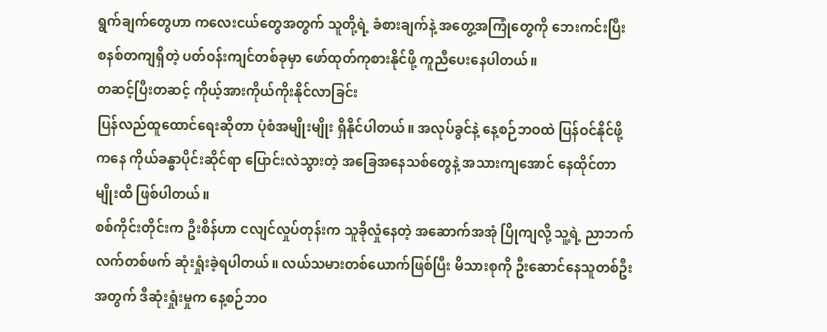ရွက်ချက်တွေဟာ ကလေးငယ်တွေအတွက် သူတို့ရဲ့ ခံစားချက်နဲ့ အတွေ့အကြုံတွေကို ဘေးကင်းပြီး စနစ်တကျရှိတဲ့ ပတ်ဝန်းကျင်တစ်ခုမှာ ဖော်ထုတ်ကုစားနိုင်ဖို့ ကူညီပေးနေပါတယ်။
တဆင့်ပြီးတဆင့် ကိုယ့်အားကိုယ်ကိုးနိုင်လာခြင်း
ပြန်လည်ထူထောင်ရေးဆိုတာ ပုံစံအမျိုးမျိုး ရှိနိုင်ပါတယ်။ အလုပ်ခွင်နဲ့ နေ့စဉ်ဘဝထဲ ပြန်ဝင်နိုင်ဖို့ကနေ ကိုယ်ခန္ဓာပိုင်းဆိုင်ရာ ပြောင်းလဲသွားတဲ့ အခြေအနေသစ်တွေနဲ့ အသားကျအောင် နေထိုင်တာမျိုးထိ ဖြစ်ပါတယ်။
စစ်ကိုင်းတိုင်းက ဦးစိန်ဟာ ငလျင်လှုပ်တုန်းက သူခိုလှုံနေတဲ့ အဆောက်အအုံ ပြိုကျလို့ သူ့ရဲ့ ညာဘက်လက်တစ်ဖက် ဆုံးရှုံးခဲ့ရပါတယ်။ လယ်သမားတစ်ယောက်ဖြစ်ပြီး မိသားစုကို ဦးဆောင်နေသူတစ်ဦးအတွက် ဒီဆုံးရှုံးမှုက နေ့စဉ်ဘဝ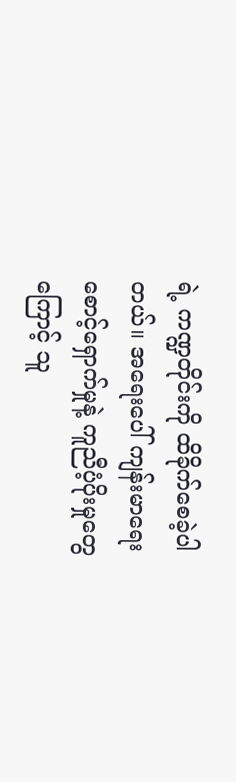ရဲ့ ကဏ္ဍတိုင်းကို ထိခိုက်စေခဲ့ပါတယ်။ အရေးပေါ် ကျန်းမာရေးစောင့်ရှောက်မှုနဲ့ ကူညီပံ့ပိုးမှုတွေကြောင့် သူ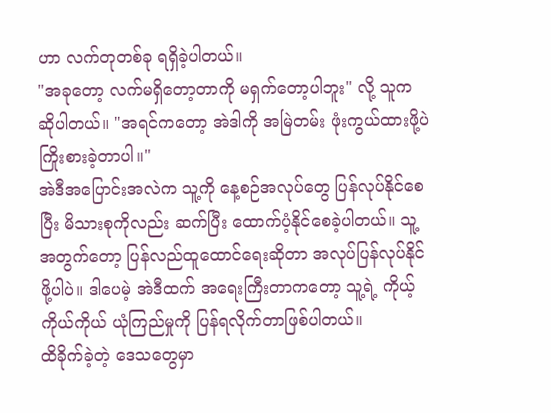ဟာ လက်တုတစ်ခု ရရှိခဲ့ပါတယ်။
"အခုတော့ လက်မရှိတော့တာကို မရှက်တော့ပါဘူး" လို့ သူက ဆိုပါတယ်။ "အရင်ကတော့ အဲဒါကို အမြဲတမ်း ဖုံးကွယ်ထားဖို့ပဲ ကြိုးစားခဲ့တာပါ။"
အဲဒီအပြောင်းအလဲက သူ့ကို နေ့စဉ်အလုပ်တွေ ပြန်လုပ်နိုင်စေပြီး မိသားစုကိုလည်း ဆက်ပြီး ထောက်ပံ့နိုင်စေခဲ့ပါတယ်။ သူ့အတွက်တော့ ပြန်လည်ထူထောင်ရေးဆိုတာ အလုပ်ပြန်လုပ်နိုင်ဖို့ပါပဲ။ ဒါပေမဲ့ အဲဒီထက် အရေးကြီးတာကတော့ သူ့ရဲ့ ကိုယ့်ကိုယ်ကိုယ် ယုံကြည်မှုကို ပြန်ရလိုက်တာဖြစ်ပါတယ်။
ထိခိုက်ခဲ့တဲ့ ဒေသတွေမှာ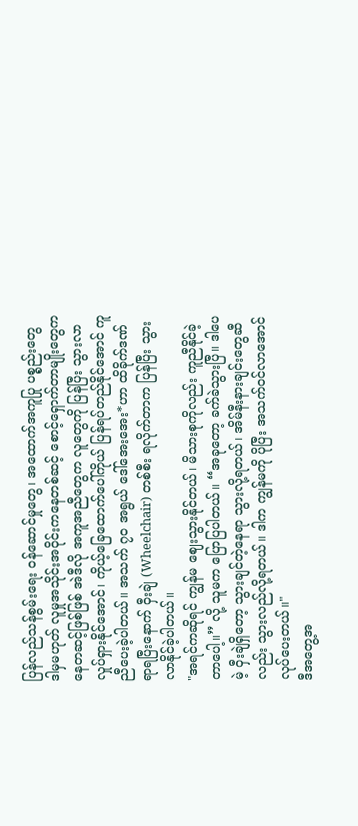ပြန်လည်သန်စွမ်းရေး ဝန်ဆောင်မှုတွေ၊ အထောက်အကူပြု ပစ္စည်းတွေ ဒါမှမဟုတ် လူမှုအသိုင်းအဝိုင်းကနေတစ်ဆင့် စောင့်ရှောက်တာမျိုးတွေကနေတဆင့်ဖြစ်ဖြစ် အဲဒီလို အကူအညီတွေက လူတွေကို ပြန်ပြီး သွားလာလှုပ်ရှားနိုင်အောင်၊ ကိုယ့်ခြေထောက်ပေါ်ကိုယ် ပြန်ရပ်တည်နိုင်အောင် ကူညီပေးခဲ့ပါတယ်။ အသက် ၇၀ အရွယ် ဒေါ်အေးအေး*ဟာ ထိခိုက်ဒဏ်ရာရပြီးနောက် ဝှီးချဲ (Wheelchair) တစ်စီး ရလိုက်တာက ပြန်ပြီး သွားလာနိုင်ခဲ့ပါတယ်။
"အရင်ကဆိုရင် ကျွန်မ ဈေးသွားနိုင်တယ်၊ မိသားစုကိုလည်း ကူညီနိုင်ခဲ့တာပေါ့။” လို့ သူမက ပြောပြပါတယ်။ “အခုတော့ ခက်ခဲသွားပြီ။ ဒါပေမဲ့ ဝှီးချဲရှိတော့ သွားချင်တဲ့နေရာ သွားလို့ရတယ်၊ အိမ်နီးနားချင်းတွေဆီလည်း သွားလည်လို့ရတယ်။ ဒါက ကျွန်မကို ပိုပြီး အသက်ဝင်လာအောင် လုပ်ပေးတယ်။"
ဒီအတွေ့အ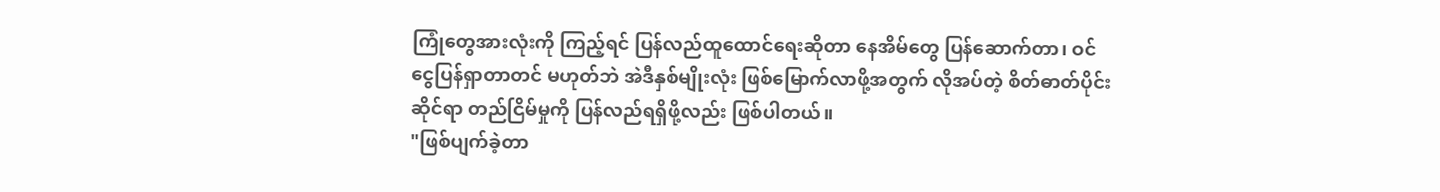ကြုံတွေအားလုံးကို ကြည့်ရင် ပြန်လည်ထူထောင်ရေးဆိုတာ နေအိမ်တွေ ပြန်ဆောက်တာ၊ ဝင်ငွေပြန်ရှာတာတင် မဟုတ်ဘဲ အဲဒီနှစ်မျိုးလုံး ဖြစ်မြောက်လာဖို့အတွက် လိုအပ်တဲ့ စိတ်ဓာတ်ပိုင်းဆိုင်ရာ တည်ငြိမ်မှုကို ပြန်လည်ရရှိဖို့လည်း ဖြစ်ပါတယ်။
"ဖြစ်ပျက်ခဲ့တာ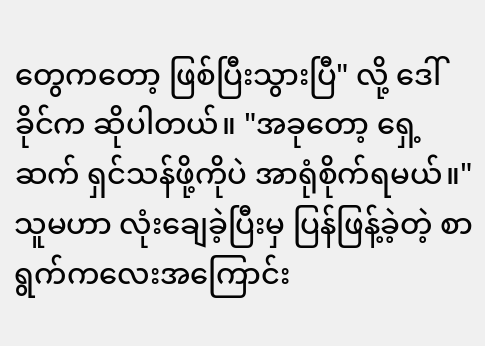တွေကတော့ ဖြစ်ပြီးသွားပြီ" လို့ ဒေါ်ခိုင်က ဆိုပါတယ်။ "အခုတော့ ရှေ့ဆက် ရှင်သန်ဖို့ကိုပဲ အာရုံစိုက်ရမယ်။"
သူမဟာ လုံးချေခဲ့ပြီးမှ ပြန်ဖြန့်ခဲ့တဲ့ စာရွက်ကလေးအကြောင်း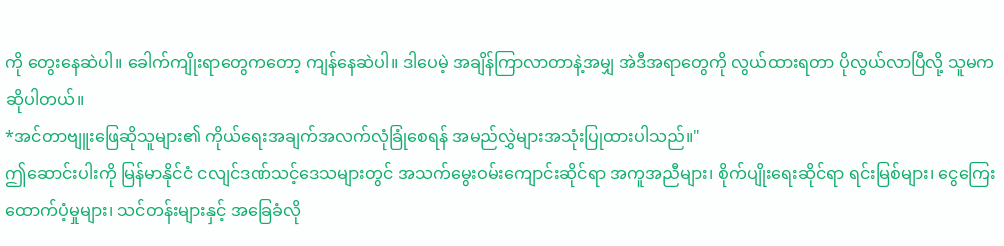ကို တွေးနေဆဲပါ။ ခေါက်ကျိုးရာတွေကတော့ ကျန်နေဆဲပါ။ ဒါပေမဲ့ အချိန်ကြာလာတာနဲ့အမျှ အဲဒီအရာတွေကို လွယ်ထားရတာ ပိုလွယ်လာပြီလို့ သူမက ဆိုပါတယ်။
*အင်တာဗျူးဖြေဆိုသူများ၏ ကိုယ်ရေးအချက်အလက်လုံခြုံစေရန် အမည်လွှဲများအသုံးပြုထားပါသည်။"
ဤဆောင်းပါးကို မြန်မာနိုင်ငံ ငလျင်ဒဏ်သင့်ဒေသများတွင် အသက်မွေးဝမ်းကျောင်းဆိုင်ရာ အကူအညီများ၊ စိုက်ပျိုးရေးဆိုင်ရာ ရင်းမြစ်များ၊ ငွေကြေးထောက်ပံ့မှုများ၊ သင်တန်းများနှင့် အခြေခံလို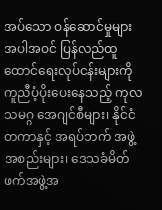အပ်သော ဝန်ဆောင်မှုများအပါအဝင် ပြန်လည်ထူထောင်ရေးလုပ်ငန်းများကို ကူညီပံ့ပိုးပေးနေသည့် ကုလသမဂ္ဂ အေဂျင်စီများ၊ နိုင်ငံတကာနှင့် အရပ်ဘက် အဖွဲ့အစည်းများ၊ ဒေသခံမိတ်ဖက်အဖွဲ့အ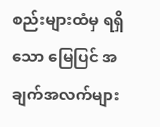စည်းများထံမှ ရရှိသော မြေပြင် အချက်အလက်များ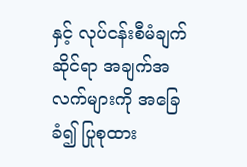နှင့် လုပ်ငန်းစီမံချက်ဆိုင်ရာ အချက်အလက်များကို အခြေခံ၍ ပြုစုထား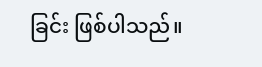ခြင်း ဖြစ်ပါသည်။